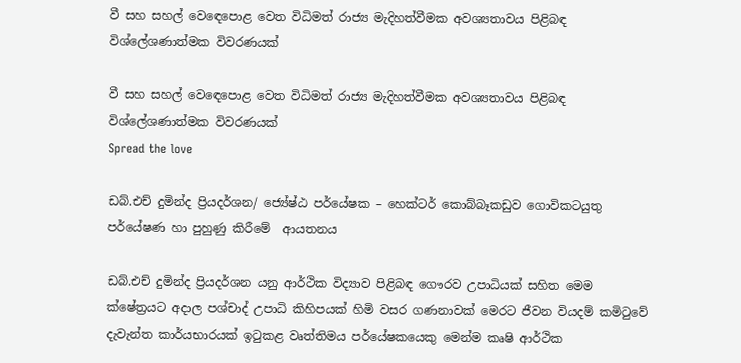වී සහ සහල් වෙඳෙපොළ වෙත විධිමත් රාජ්‍ය මැදිහත්වීමක අවශ්‍යතාවය පිළිබඳ විශ්ලේශණාත්මක විවරණයක්

වී සහ සහල් වෙඳෙපොළ වෙත විධිමත් රාජ්‍ය මැදිහත්වීමක අවශ්‍යතාවය පිළිබඳ විශ්ලේශණාත්මක විවරණයක්
Spread the love

ඩබ්.එච් දුමින්ද ප්‍රියදර්ශන/ ජ්‍යේෂ්ඨ පර්යේෂක – හෙක්ටර් කොබ්බෑකඩුව ගොවිකටයුතු පර්යේෂණ හා පුහුණු කිරීමේ  ආයතනය

ඩබ්.එච් දුමින්ද ප්‍රියදර්ශන යනු ආර්ථික විද්‍යාව පිළිබඳ ගෞරව උපාධියක් සහිත මෙම ක්ෂේත්‍රයට අදාල පශ්චාද් උපාධි කිහිපයක් හිමි වසර ගණනාවක් මෙරට ජීවන වියදම් කමිටුවේ දැවැන්ත කාර්යභාරයක් ඉටුකළ වෘත්තිමය පර්යේෂකයෙකු මෙන්ම කෘෂි ආර්ථික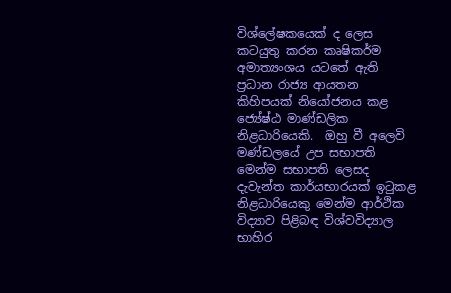විශ්ලේෂකයෙක් ද ලෙස කටයුතු කරන කෘෂිකර්ම අමාත්‍යංශය යටතේ ඇති ප්‍රධාන රාජ්‍ය ආයතන කිහිපයක් නියෝජනය කළ ජ්‍යේෂ්ඨ මාණ්ඩලික නිළධාරියෙකි.  ඔහු වී අලෙවි මණ්ඩලයේ උප සභාපති මෙන්ම සභාපති ලෙසද දැවැන්ත කාර්යභාරයක් ඉටුකළ නිළධාරියෙකු මෙන්ම ආර්ථික විද්‍යාව පිළිබඳ විශ්වවිද්‍යාල භාහිර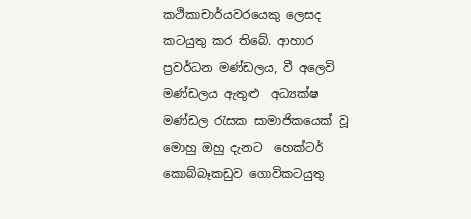කථිකාචාර්යවරයෙකු ලෙසද කටයුතු කර තිබේ. ආහාර ප්‍රවර්ධන මණ්ඩලය, වී අලෙවි මණ්ඩලය ඇතුළු  අධ්‍යක්ෂ මණ්ඩල රැසක සාමාජිකයෙක් වූ මොහු ඔහු දැනට  හෙක්ටර් කොබ්බෑකඩුව ගොවිකටයුතු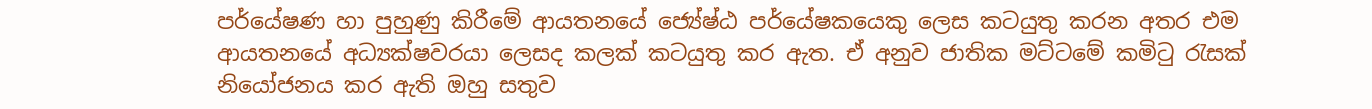පර්යේෂණ හා පුහුණු කිරීමේ ආයතනයේ ජ්‍යේෂ්ඨ පර්යේෂකයෙකු ලෙස කටයුතු කරන අතර එම ආයතනයේ අධ්‍යක්ෂවරයා ලෙසද කලක් කටයුතු කර ඇත. ඒ අනුව ජාතික මට්ටමේ කමිටු රැසක් නියෝජනය කර ඇති ඔහු සතුව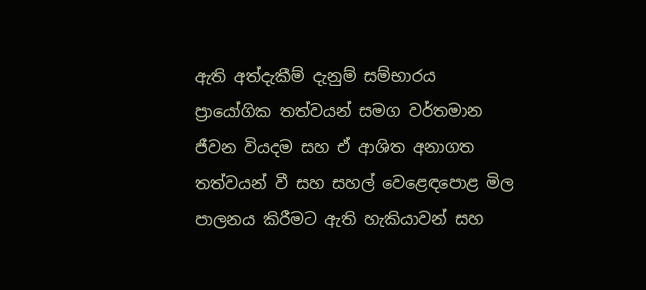ඇති අත්දැකීම් දැනුම් සම්භාරය  ප්‍රායෝගික තත්වයන් සමග වර්තමාන ජීවන වියදම සහ ඒ ආශිත අනාගත තත්වයන් වී සහ සහල් වෙළෙඳපොළ මිල පාලනය කිරීමට ඇති හැකියාවන් සහ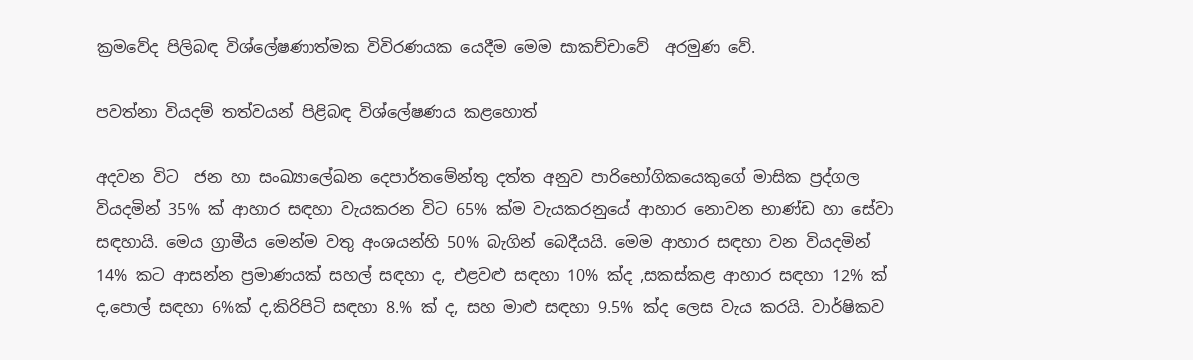ක්‍රමවේද පිලිබඳ විශ්ලේෂණාත්මක විවිරණයක යෙදීම මෙම සාකච්චාවේ  අරමුණ වේ.

පවත්නා වියදම් තත්වයන් පිළිබඳ විශ්ලේෂණය කළහොත්

අදවන විට  ජන හා සංඛ්‍යාලේඛන දෙපාර්තමේන්තු දත්ත අනුව පාරිභෝගිකයෙකුගේ මාසික ප්‍රද්ගල වියදමින් 35% ක් ආහාර සඳහා වැයකරන විට 65% ක්ම වැයකරනුයේ ආහාර නොවන භාණ්ඩ හා සේවා සඳහායි. මෙය ග්‍රාමීය මෙන්ම වතු අංශයන්හි 50% බැගින් බෙදීයයි. මෙම ආහාර සඳහා වන වියදමින් 14% කට ආසන්න ප්‍රමාණයක් සහල් සඳහා ද, එළවළු සඳහා 10% ක්ද ,සකස්කළ ආහාර සඳහා 12% ක් ද,පොල් සඳහා 6%ක් ද,කිරිපිටි සඳහා 8.% ක් ද, සහ මාළු සඳහා 9.5% ක්ද ලෙස වැය කරයි. වාර්ෂිකව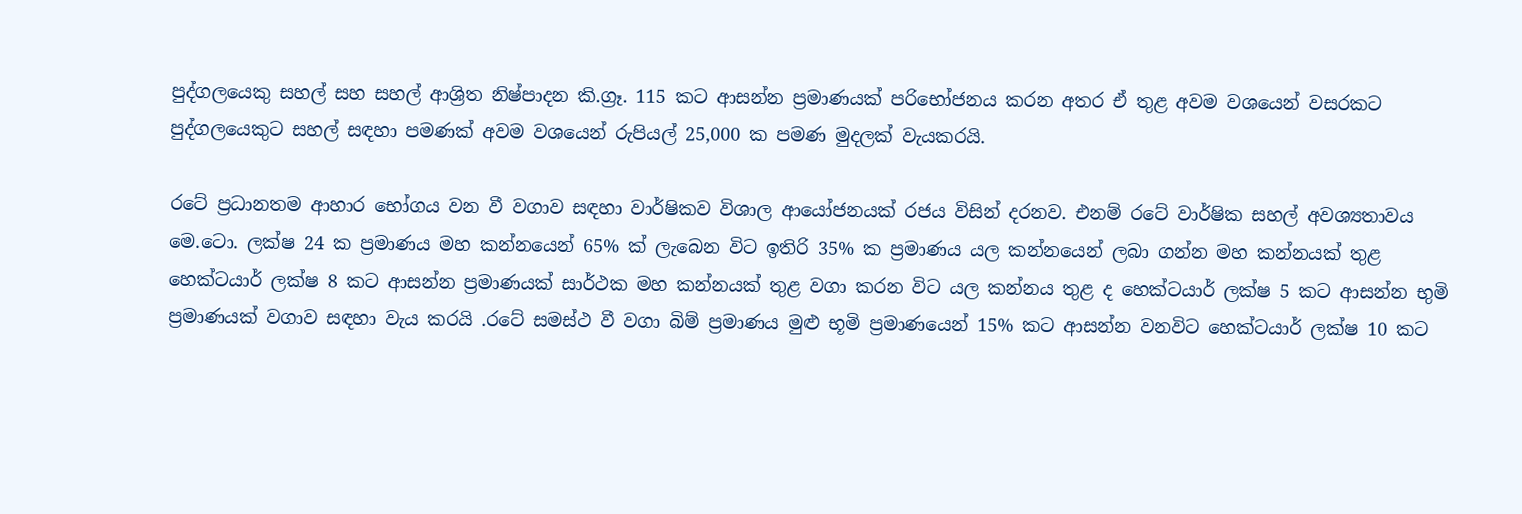පුද්ගලයෙකු සහල් සහ සහල් ආශ්‍රිත නිෂ්පාදන කි.ග්‍රෑ. 115 කට ආසන්න ප්‍රමාණයක් පරිභෝජනය කරන අතර ඒ තුළ අවම වශයෙන් වසරකට පුද්ගලයෙකුට සහල් සඳහා පමණක් අවම වශයෙන් රුපියල් 25,000 ක පමණ මුදලක් වැයකරයි.

රටේ ප්‍රධානතම ආහාර භෝගය වන වී වගාව සඳහා වාර්ෂිකව විශාල ආයෝජනයක් රජය විසින් දරනව. එනම් රටේ වාර්ෂික සහල් අවශ්‍යතාවය මෙ.ටො. ලක්ෂ 24 ක ප්‍රමාණය මහ කන්නයෙන් 65% ක් ලැබෙන විට ඉතිරි 35% ක ප්‍රමාණය යල කන්නයෙන් ලබා ගන්න මහ කන්නයක් තුළ හෙක්ටයාර් ලක්ෂ 8 කට ආසන්න ප්‍රමාණයක් සාර්ථක මහ කන්නයක් තුළ වගා කරන විට යල කන්නය තුළ ද හෙක්ටයාර් ලක්ෂ 5 කට ආසන්න භුමි ප්‍රමාණයක් වගාව සඳහා වැය කරයි .රටේ සමස්ථ වී වගා බිම් ප්‍රමාණය මුළු භූමි ප්‍රමාණයෙන් 15% කට ආසන්න වනවිට හෙක්ටයාර් ලක්ෂ 10 කට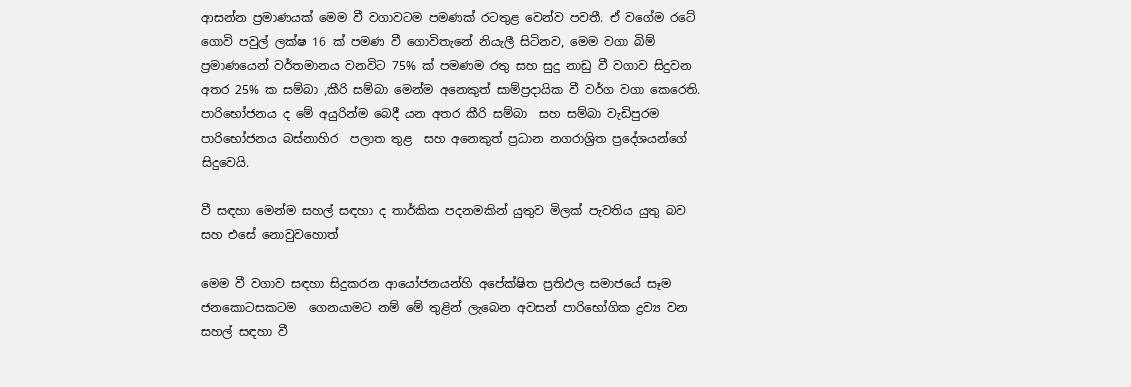ආසන්න ප්‍රමාණයක් මෙම වී වගාවටම පමණක් රටතුළ වෙන්ව පවතී. ඒ වගේම රටේ ගොවි පවුල් ලක්ෂ 16 ක් පමණ වී ගොවිතැනේ නියැලී සිටිනව, මෙම වගා බිම් ප්‍රමාණයෙන් වර්තමානය වනවිට 75% ක් පමණම රතු සහ සුදු නාඩු වී වගාව සිදුවන අතර 25% ක සම්බා ,කීරි සම්බා මෙන්ම අනෙකුත් සාම්ප්‍රදායික වී වර්ග වගා කෙරෙති. පාරිභෝජනය ද මේ අයුරින්ම බෙදී යන අතර කීරි සම්බා  සහ සම්බා වැඩිපුරම පාරිභෝජනය බස්නාහිර  පලාත තුළ  සහ අනෙකුත් ප්‍රධාන නගරාශ්‍රිත ප්‍රදේශයන්ගේ සිදුවෙයි.

වී සඳහා මෙන්ම සහල් සඳහා ද තාර්කික පදනමකින් යුතුව මිලක් පැවතිය යුතු බව සහ එසේ නොවුවහොත්

මෙම වී වගාව සඳහා සිදුකරන ආයෝජනයන්හි අපේක්ෂිත ප්‍රතිඵල සමාජයේ සෑම ජනකොටසකටම  ගෙනයාමට නම් මේ තුළින් ලැබෙන අවසන් පාරිභෝගික ද්‍රව්‍ය වන සහල් සඳහා වී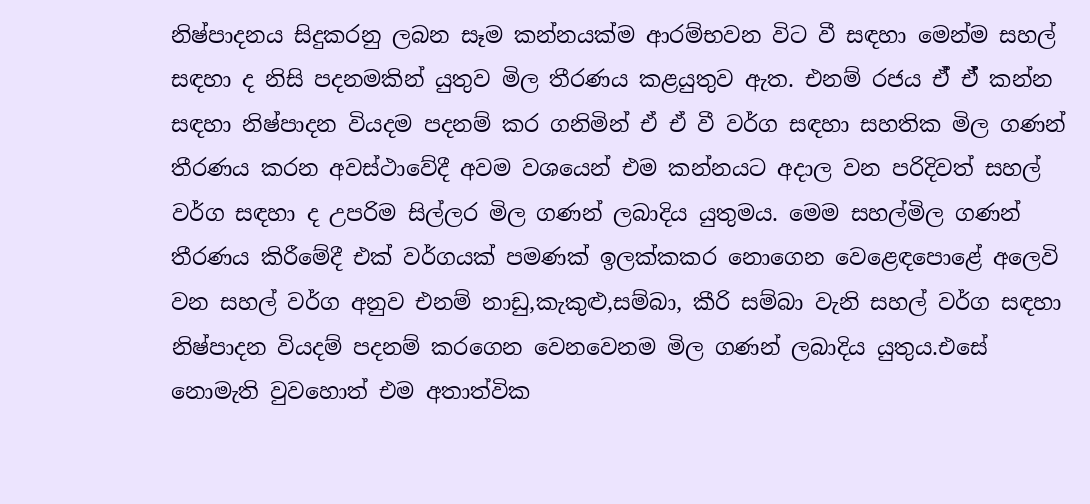නිෂ්පාදනය සිදුකරනු ලබන සෑම කන්නයක්ම ආරම්භවන විට වී සඳහා මෙන්ම සහල් සඳහා ද නිසි පදනමකින් යුතුව මිල තීරණය කළයුතුව ඇත. එනම් රජය ඒ් ඒ් කන්න සඳහා නිෂ්පාදන වියදම පදනම් කර ගනිමින් ඒ ඒ වී වර්ග සඳහා සහතික මිල ගණන් තීරණය කරන අවස්ථාවේදී අවම වශයෙන් එම කන්නයට අදාල වන පරිදිවත් සහල් වර්ග සඳහා ද උපරිම සිල්ලර මිල ගණන් ලබාදිය යුතුමය. මෙම සහල්මිල ගණන් තීරණය කිරීමේදී එක් වර්ගයක් පමණක් ඉලක්කකර නොගෙන වෙළෙඳපොළේ අලෙවි වන සහල් වර්ග අනුව එනම් නාඩු,කැකුළු,සම්බා, කීරි සම්බා වැනි සහල් වර්ග සඳහා නිෂ්පාදන වියදම් පදනම් කරගෙන වෙනවෙනම මිල ගණන් ලබාදිය යුතුය.එසේ නොමැති වුවහොත් එම අතාත්වික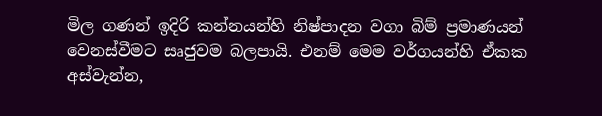මිල ගණන් ඉදිරි කන්නයන්හි නිෂ්පාදන වගා බිම් ප්‍රමාණයන් වෙනස්වීමට සෘජුවම බලපායි. එනම් මෙම වර්ගයන්හි ඒකක අස්වැන්න,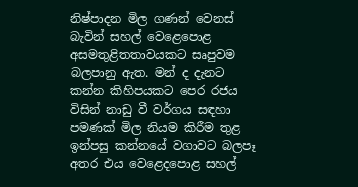නිෂ්පාදන මිල ගණන් වෙනස් බැවින් සහල් වෙළෙපොළ අසමතුළිතතාවයකට සෘපුවම බලපානු ඇත. මන් ද දැනට කන්න කිහිපයකට පෙර රජය විසින් නාඩු වී වර්ගය සඳහා පමණක් මිල නියම කිරීම තුළ ඉන්පසු කන්නයේ වගාවට බලපෑ අතර එය වෙළෙදපොළ සහල්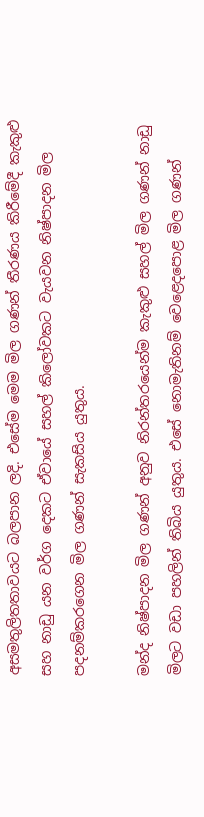අසමතුලිතතාවයට බලපාන ලදි. එසේම මෙම මිල ගණන් තීරණය කිරීමේදී කැකුළු සහ නාඩු යන වර්ග දෙකට ඒවායේ සහල් කිලෝවකට වැයවන නිෂ්පාදන මිල පදනම්කරගෙන මිල ගණන් සැකසිය යුතුය.

මන්ද නිෂ්පාදන මිල ගණන් අනුව නිරන්තරයෙන්ම කැකුළු සහල් මිල ගණන් නාඩු මිලට වඩා පහලින් තිබිය යුතුය. එසේ නොමැතිනම් වෙළෙදපොළ මිල ගණන්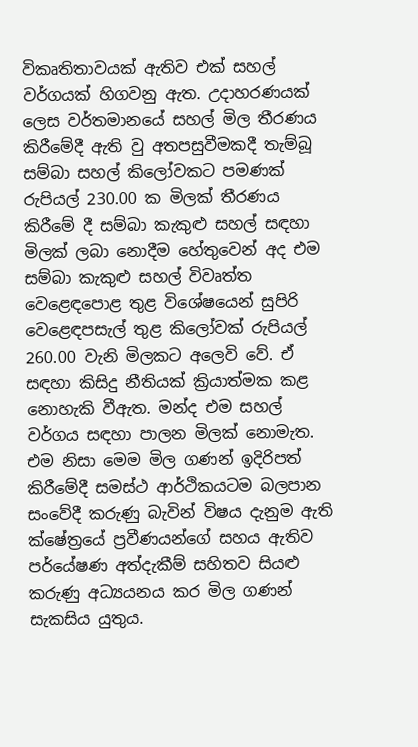විකෘතිතාවයක් ඇතිව එක් සහල් වර්ගයක් හිගවනු ඇත. උදාහරණයක් ලෙස වර්තමානයේ සහල් මිල තීරණය කිරීමේදී ඇති වු අතපසුවීමකදී තැම්බූ සම්බා සහල් කිලෝවකට පමණක් රුපියල් 230.00 ක මිලක් තීරණය කිරීමේ දී සම්බා කැකුළු සහල් සඳහා මිලක් ලබා නොදීම හේතුවෙන් අද එම සම්බා කැකුළු සහල් විවෘත්ත වෙළෙඳපොළ තුළ විශේෂයෙන් සුපිරි වෙළෙඳපසැල් තුළ කිලෝවක් රුපියල් 260.00 වැනි මිලකට අලෙවි වේ. ඒ සඳහා කිසිදු නීතියක් ක්‍රියාත්මක කළ නොහැකි වීඇත. මන්ද එම සහල් වර්ගය සඳහා පාලන මිලක් නොමැත. එම නිසා මෙම මිල ගණන් ඉදිරිපත් කිරීමේදී සමස්ථ ආර්ථිකයටම බලපාන සංවේදී කරුණු බැවින් විෂය දැනුම ඇති ක්ෂේත්‍රයේ ප්‍රවීණයන්ගේ සහය ඇතිව පර්යේෂණ අත්දැකීම් සහිතව සියළු කරුණු අධ්‍යයනය කර මිල ගණන් සැකසිය යුතුය.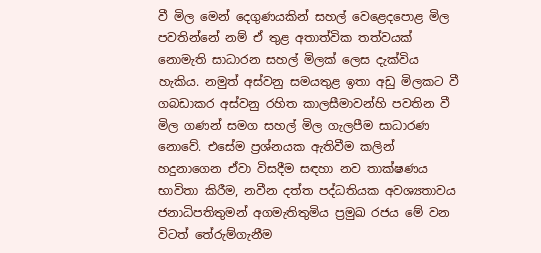වී මිල මෙන් දෙගුණයකින් සහල් වෙළෙදපොළ මිල පවතින්නේ නම් ඒ තුළ අතාත්වික තත්වයක් නොමැති සාධාරන සහල් මිලක් ලෙස දැක්විය හැකිය. නමුත් අස්වනු සමයතුළ ඉතා අඩු මිලකට වී ගබඩාකර අස්වනු රහිත කාලසීමාවන්හි පවතින වී මිල ගණන් සමග සහල් මිල ගැලපීම සාධාරණ නොවේ. එසේම ප්‍රශ්නයක ඇතිවීම කලින් හදුනාගෙන ඒවා විසදීම සඳහා නව තාක්ෂණය භාවිතා කිරීම, නවීන දත්ත පද්ධතියක අවශ්‍යතාවය ජනාධිපතිතුමන් අගමැතිතුමිය ප්‍රමුඛ රජය මේ වන විටත් තේරුම්ගැනීම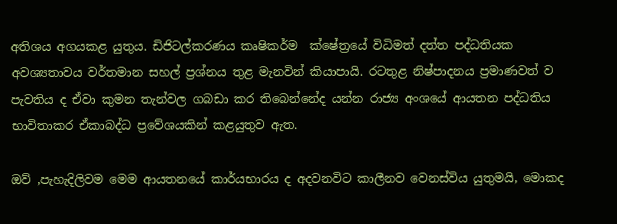අතිශය අගයකළ යුතුය. ඩිජිටල්කරණය කෘෂිකර්ම  ක්ෂේත්‍රයේ විධිමත් දත්ත පද්ධතියක අවශ්‍යතාවය වර්තමාන සහල් ප්‍රශ්නය තුළ මැනවින් කියාපායි. රටතුළ නිෂ්පාදනය ප්‍රමාණවත් ව පැවතිය ද ඒවා කුමන තැන්වල ගබඩා කර තිබෙන්නේද යන්න රාජ්‍ය අංශයේ ආයතන පද්ධතිය භාවිතාකර ඒකාබද්ධ ප්‍රවේශයකින් කළයුතුව ඇත.

ඔව් ,පැහැදිලිවම මෙම ආයතනයේ කාර්යභාරය ද අදවනවිට කාලීනව වෙනස්විය යුතුමයි, මොකද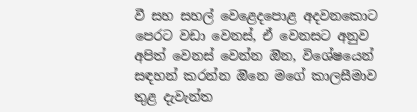වී සහ සහල් වෙළෙදපොළ අදවනකොට පෙරට වඩා වෙනස්, ඒ වෙනසට අනුව අපිත් වෙනස් වෙන්න ඔින, විශේෂයෙන් සඳහන් කරන්න ඔිනෙ මගේ කාලසීමාව තුළ දැවැන්ත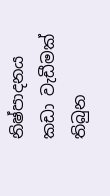නිෂ්පාදනය කඩා වැඩීමක් තිබුන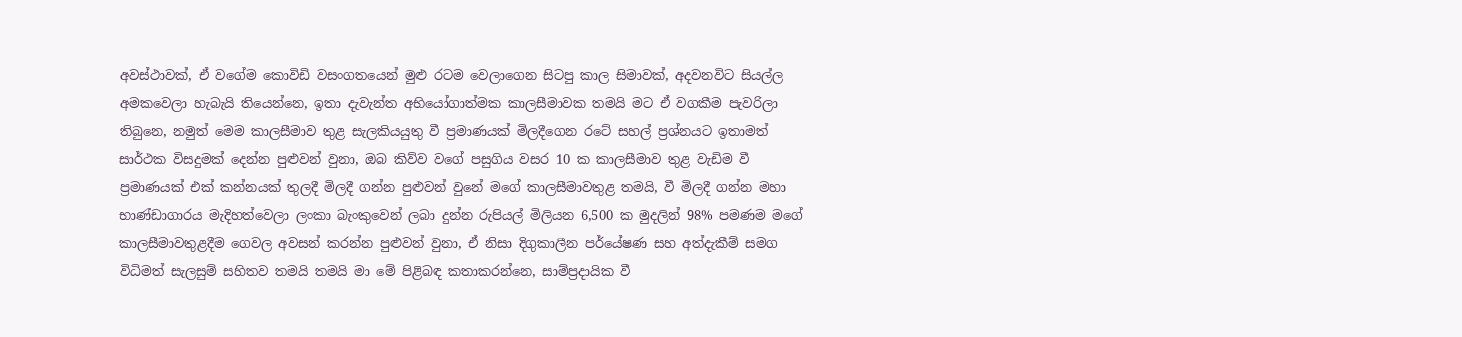අවස්ථාවක්, ඒ වගේම කොවිඩි වසංගතයෙන් මුළු රටම වෙලාගෙන සිටපු කාල සිමාවක්, අදවනවිට සියල්ල අමකවෙලා හැබැයි තියෙන්නෙ, ඉතා දැවැන්ත අභියෝගාත්මක කාලසීමාවක තමයි මට ඒ වගකීම පැවරිලා තිබුනෙ, නමුත් මෙම කාලසීමාව තුළ සැලකියයුතු වී ප්‍රමාණයක් මිලදීගෙන රටේ සහල් ප්‍රශ්නයට ඉතාමත් සාර්ථක විසදුමක් දෙන්න පුළුවන් වුනා, ඔබ කිව්ව වගේ පසුගිය වසර 10 ක කාලසීමාව තුළ වැඩිම වී ප්‍රමාණයක් එක් කන්නයක් තුලදී මිලදී ගන්න පුළුවන් වුනේ මගේ කාලසීමාවතුළ තමයි, වී මිලදී ගන්න මහා භාණ්ඩාගාරය මැදිහත්වෙලා ලංකා බැංකුවෙන් ලබා දුන්න රුපියල් මිලියන 6,500 ක මුදලින් 98% පමණම මගේ කාලසීමාවතුළදීම ගෙවල අවසන් කරන්න පුළුවන් වුනා, ඒ නිසා දිගුකාලීන පර්යේෂණ සහ අත්දැකීම් සමග විධිමත් සැලසුම් සහිතව තමයි තමයි මා මේ පිළිබඳ කතාකරන්නෙ, සාම්ප්‍රදායික වී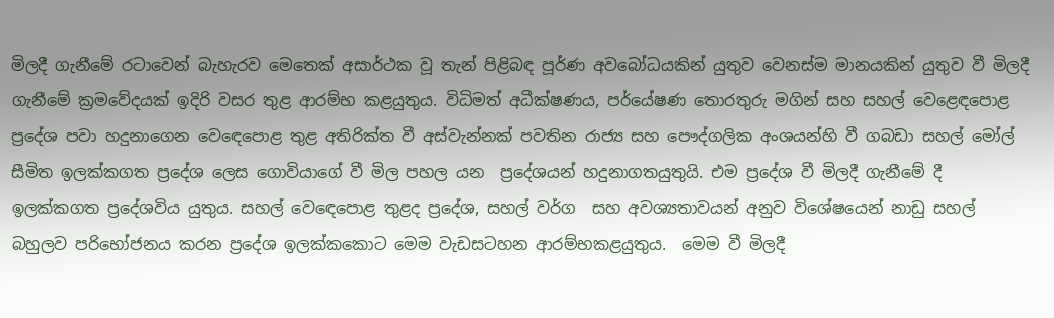මිලදී ගැනීමේ රටාවෙන් බැහැරව මෙතෙක් අසාර්ථක වූ තැන් පිළිබඳ පූර්ණ අවබෝධයකින් යුතුව වෙනස්ම මානයකින් යුතුව වී මිලදී ගැනීමේ ක්‍රමවේදයක් ඉදිරි වසර තුළ ආරම්භ කළයුතුය. විධිමත් අධීක්ෂණය, පර්යේෂණ තොරතුරු මගින් සහ සහල් වෙළෙඳපොළ ප්‍රදේශ පවා හදුනාගෙන වෙඳෙපොළ තුළ අතිරික්ත වී අස්වැන්නක් පවතින රාජ්‍ය සහ පෞද්ගලික අංශයන්හි වී ගබඩා සහල් මෝල්  සීමිත ඉලක්කගත ප්‍රදේශ ලෙස ගොවියාගේ වී මිල පහල යන  ප්‍රදේශයන් හදුනාගතයුතුයි. එම ප්‍රදේශ වී මිලදී ගැනීමේ දී ඉලක්කගත ප්‍රදේශවිය යුතුය. සහල් වෙඳෙපොළ තුළද ප්‍රදේශ, සහල් වර්ග  සහ අවශ්‍යතාවයන් අනුව විශේෂයෙන් නාඩු සහල් බහුලව පරිභෝජනය කරන ප්‍රදේශ ඉලක්කකොට මෙම වැඩසටහන ආරම්භකළයුතුය.  මෙම වී මිලදී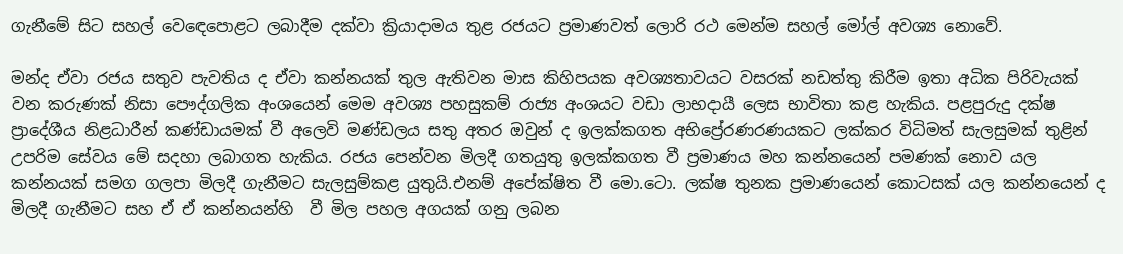ගැනීමේ සිට සහල් වෙඳෙපොළට ලබාදීම දක්වා ක්‍රියාදාමය තුළ රජයට ප්‍රමාණවත් ලොරි රථ මෙන්ම සහල් මෝල් අවශ්‍ය නොවේ.

මන්ද ඒවා රජය සතුව පැවතිය ද ඒවා කන්නයක් තුල ඇතිවන මාස කිහිපයක අවශ්‍යතාවයට වසරක් නඩත්තු කිරීම ඉතා අධික පිරිවැයක් වන කරුණක් නිසා පෞද්ගලික අංශයෙන් මෙම අවශ්‍ය පහසුකම් රාජ්‍ය අංශයට වඩා ලාභදායී ලෙස භාවිතා කළ හැකිය. පළපුරුදු දක්ෂ ප්‍රාදේශීය නිළධාරීන් කණ්ඩායමක් වී අලෙවි මණ්ඩලය සතු අතර ඔවුන් ද ඉලක්කගත අභිප්‍රේරණරණයකට ලක්කර විධිමත් සැලසුමක් තුළින් උපරිම සේවය මේ සදහා ලබාගත හැකිය. රජය පෙන්වන මිලදී ගතයුතු ඉලක්කගත වී ප්‍රමාණය මහ කන්නයෙන් පමණක් නොව යල කන්නයක් සමග ගලපා මිලදී ගැනීමට සැලසුම්කළ යුතුයි.එනම් අපේක්ෂිත වී මො.ටො. ලක්ෂ තුනක ප්‍රමාණයෙන් කොටසක් යල කන්නයෙන් ද මිලදී ගැනීමට සහ ඒ ඒ කන්නයන්හි  වී මිල පහල අගයක් ගනු ලබන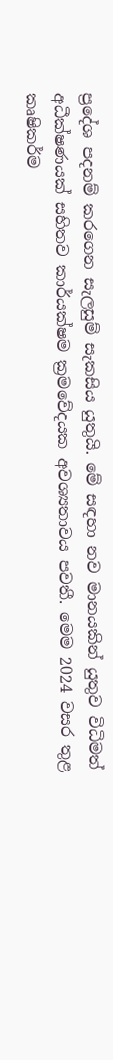ප්‍රදේශ පදනම් කරගෙන සැලසුම් සැකසිය යුතුයි. මේ සඳහා නව මානයකින් යුතුව විධිමත් අධීක්ෂණයක් සහිතව කාර්යක්ෂම ක්‍රමවේදයක අවශ්‍යතාවය පවතී. මෙම 2024 වසර තුළ කෘෂිකර්ම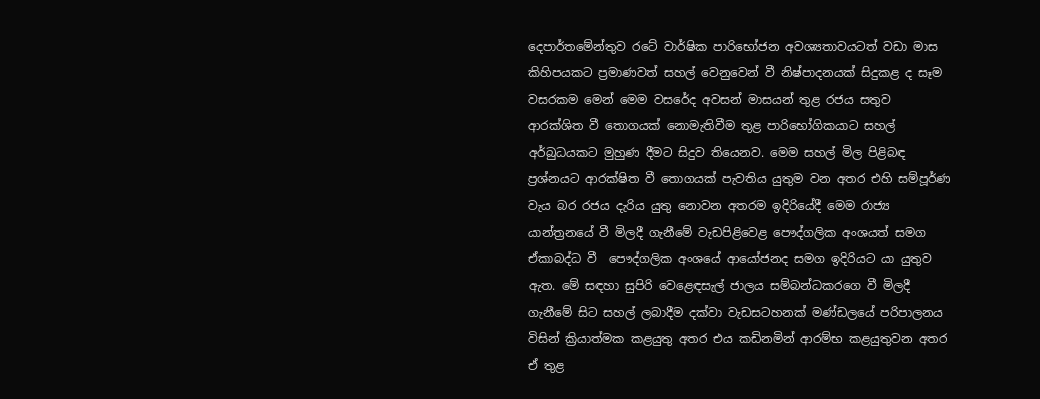දෙපාර්තමේන්තුව රටේ වාර්ෂික පාරිභෝජන අවශ්‍යතාවයටත් වඩා මාස කිහිපයකට ප්‍රමාණවත් සහල් වෙනුවෙන් වී නිෂ්පාදනයක් සිදුකළ ද සෑම වසරකම මෙන් මෙම වසරේද අවසන් මාසයන් තුළ රජය සතුව ආරක්ශිත වී තොගයක් නොමැතිවීම තුළ පාරිභෝගිකයාට සහල් අර්බුධයකට මුහුණ දීමට සිදුව තියෙනව. මෙම සහල් මිල පිළිබඳ ප්‍රශ්නයට ආරක්ෂිත වී තොගයක් පැවතිය යුතුම වන අතර එහි සම්පූර්ණ වැය බර රජය දැරිය යුතු නොවන අතරම ඉදිරියේදී මෙම රාජ්‍ය යාන්ත්‍රනයේ වී මිලදී ගැනීමේ වැඩපිළිවෙළ පෞද්ගලික අංශයත් සමග ඒකාබද්ධ වී  පෞද්ගලික අංශයේ ආයෝජනද සමග ඉදිරියට යා යුතුව ඇත. මේ සඳහා සුපිරි වෙළෙඳසැල් ජාලය සම්බන්ධකරගෙ වී මිලදී ගැනීමේ සිට සහල් ලබාදීම දක්වා වැඩසටහනක් මණ්ඩලයේ පරිපාලනය විසින් ක්‍රියාත්මක කළයුතු අතර එය කඩිනමින් ආරම්භ කළයුතුවන අතර ඒ තුළ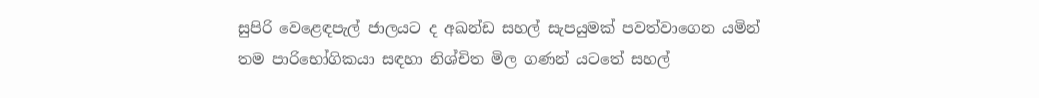සුපිරි වෙළෙඳපැල් ජාලයට ද අඛන්ඩ සහල් සැපයුමක් පවත්වාගෙන යමින් තම පාරිභෝගිකයා සඳහා නිශ්චිත මිල ගණන් යටතේ සහල්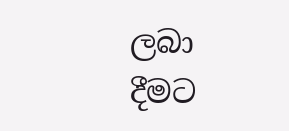ලබා දීමට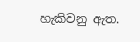හැකිවනු ඇත.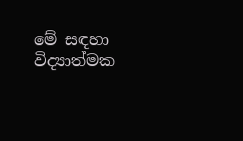මේ සඳහා විද්‍යාත්මක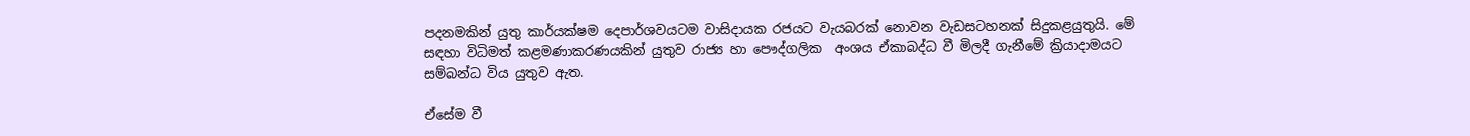පදනමකින් යුතු කාර්යක්ෂම දෙපාර්ශවයටම වාසිදායක රජයට වැයබරක් නොවන වැඩසටහනක් සිදුකළයුතුයි. මේ සඳහා විධිමත් කළමණාකරණයකින් යුතුව රාජ්‍ය හා පෞද්ගලික  අංශය ඒකාබද්ධ වී මිලදී ගැනීමේ ක්‍රියාදාමයට සම්බන්ධ විය යුතුව ඇත.

ඒසේම වී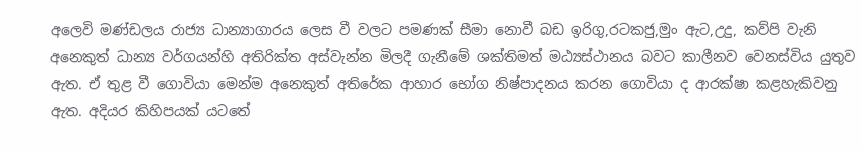අලෙවි මණ්ඩලය රාජ්‍ය ධාන්‍යාගාරය ලෙස වී වලට පමණක් සීමා නොවී බඩ ඉරිගු,රටකජු,මුං ඇට,උදු, කව්පි වැනි අනෙකුත් ධාන්‍ය වර්ගයන්හි අතිරික්ත අස්වැන්න මිලදී ගැනීමේ ශක්තිමත් මඨ්‍යස්ථානය බවට කාලීනව වෙනස්විය යුතුව ඇත. ඒ තුළ වී ගොවියා මෙන්ම අනෙකුත් අතිරේක ආහාර භෝග නිෂ්පාදනය කරන ගොවියා ද ආරක්ෂා කළහැකිවනු ඇත. අදියර කිහිපයක් යටතේ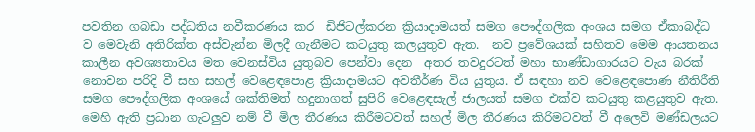පවතින ගබඩා පද්ධතිය නවීකරණය කර  ඩිජිටල්කරන ක්‍රියාදාමයත් සමග පෞද්ගලික අංශය සමග ඒකාබද්ධ ව මෙවැනි අතිරික්ත අස්වැන්න මිලදී ගැනීමට කටයුතු කලයුතුව ඇත.  නව ප්‍රවේශයක් සහිතව මෙම ආයතනය කාලීන අවශ්‍යතාවය මත වෙනස්විය යුතුබව පෙන්වා දෙන  අතර තවදුරටත් මහා භාණ්ඩාගාරයට වැය බරක් නොවන පරිදි වී සහ සහල් වෙළෙඳපොළ ක්‍රියාදාමයට අවතීර්ණ විය යුතුය. ඒ සඳහා නව වෙළෙඳපොණ නීතිරීති සමග පෞද්ගලික අංශයේ ශක්තිමත් හදුනාගත් සුපිරි වෙළෙඳසැල් ජාලයත් සමග එක්ව කටයුතු කළයුතුව ඇත. මෙහි ඇති ප්‍රධාන ගැටලුව නම් වී මිල තීරණය කිරීමටවත් සහල් මිල තීරණය කිරිමටවත් වී අලෙවි මණ්ඩලයට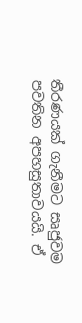තීරණයක් ගැනීමට සෘජුවම පවතින අපහසුතාවයයි. ඒ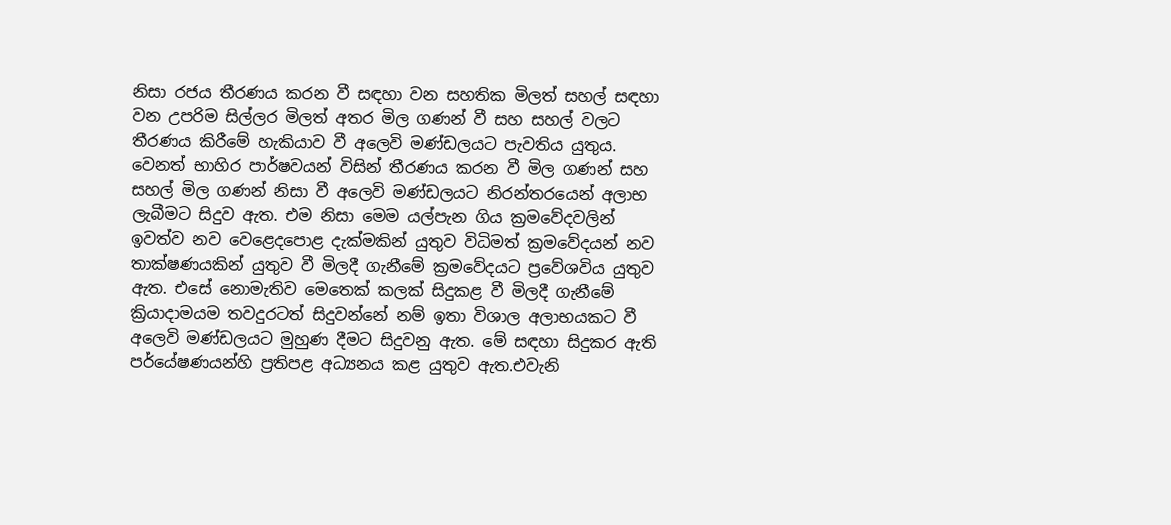නිසා රජය තීරණය කරන වී සඳහා වන සහතික මිලත් සහල් සඳහා වන උපරිම සිල්ලර මිලත් අතර මිල ගණන් වී සහ සහල් වලට තීරණය කිරීමේ හැකියාව වී අලෙවි මණ්ඩලයට පැවතිය යුතුය. වෙනත් භාහිර පාර්ෂවයන් විසින් තීරණය කරන වී මිල ගණන් සහ සහල් මිල ගණන් නිසා වී අලෙවි මණ්ඩලයට නිරන්තරයෙන් අලාභ ලැබීමට සිදුව ඇත. එම නිසා මෙම යල්පැන ගිය ක්‍රමවේදවලින් ඉවත්ව නව වෙළෙදපොළ දැක්මකින් යුතුව විධිමත් ක්‍රමවේදයන් නව තාක්ෂණයකින් යුතුව වී මිලදී ගැනීමේ ක්‍රමවේදයට ප්‍රවේශවිය යුතුව ඇත. එසේ නොමැතිව මෙතෙක් කලක් සිදුකළ වී මිලදී ගැනීමේ ක්‍රියාදාමයම තවදුරටත් සිදුවන්නේ නම් ඉතා විශාල අලාභයකට වී අලෙවි මණ්ඩලයට මුහුණ දීමට සිදුවනු ඇත. මේ සඳහා සිදුකර ඇති පර්යේෂණයන්හි ප්‍රතිපළ අධ්‍යනය කළ යුතුව ඇත.එවැනි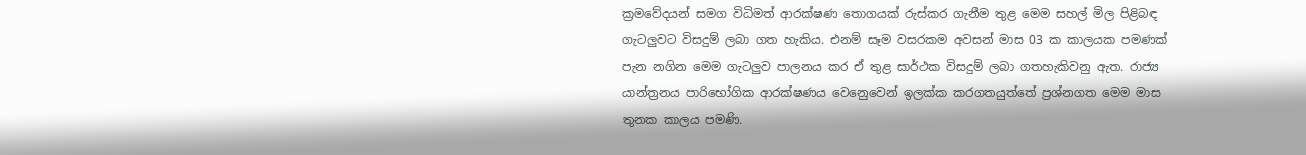ක්‍රමවේදයන් සමග විධිමත් ආරක්ෂණ තොගයක් රුස්කර ගැනීම තුළ මෙම සහල් මිල පිළිබඳ ගැටලුවට විසදුම් ලබා ගත හැකිය. එනම් සෑම වසරකම අවසන් මාස 03 ක කාලයක පමණක් පැන නගින මෙම ගැටලුව පාලනය කර ඒ තුළ සාර්ථක විසදුම් ලබා ගතහැකිවනු ඇත. රාජ්‍ය යාන්ත්‍රනය පාරිභෝගික ආරක්ෂණය වෙනෙුවෙන් ඉලක්ක කරගතයුත්තේ ප්‍රශ්නගත මෙම මාස තුනක කාලය පමණි.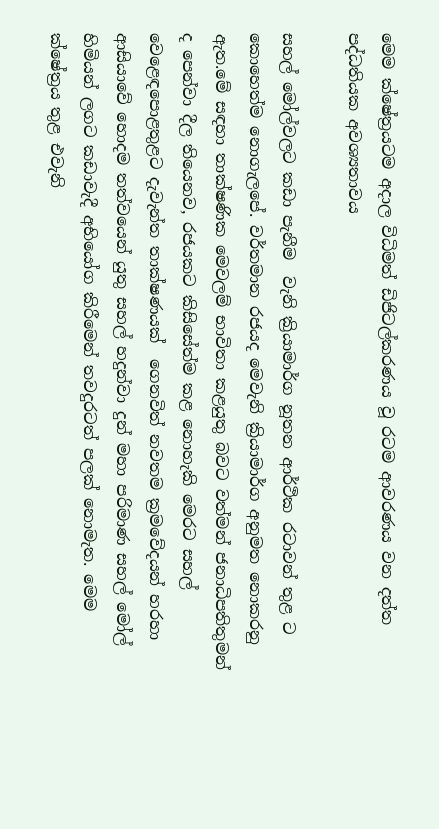මෙම ක්ෂේත්‍රයටම අදාල විධිමත් ඩිජිටල්කරණය වූ රටම ආවරණය වන දත්ත පද්ධතියක අවශ්‍යතාවය

සහල් මෝල්වලට කඩා පැනීම  වැනි ක්‍රියාමාර්ග නූතන ආර්ථික රටාවන් තුළ ට කොහෙත්ම නොගැලපේ. වර්තමාන රජයද මෙවැනි ක්‍රියාමාර්ග අනුමත නොකරනු ඇත.මේ සඳහා තාක්ෂණික මෙවලම් භාවිතා කළයුතු බවට වත්මන් ජනාධිපතිතුමන් ද පෙන්වා දීල තියෙනව, රජයකට කිසිසේත්ම කළ නොහැකි මෙරට සහල් වෙළෙඳපොළතුළට දැවැන්ත තාක්ෂණයක්  ගෙනවිත් නවතම ක්‍රමවේදයන් හරහා ආසියාවේ හොදම තත්වයෙන් යුතු සහල් හදුන්වා දුන් මහා පරිමාණ සහල් මෝල් හිමියන් ලගට කඩාවැදී අභියෝග කිරීමෙන් තවදුරටත් පලක් නොමැත. මෙම ක්ෂේත්‍රය තුළ එවැනි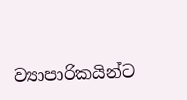ව්‍යාපාරිකයින්ට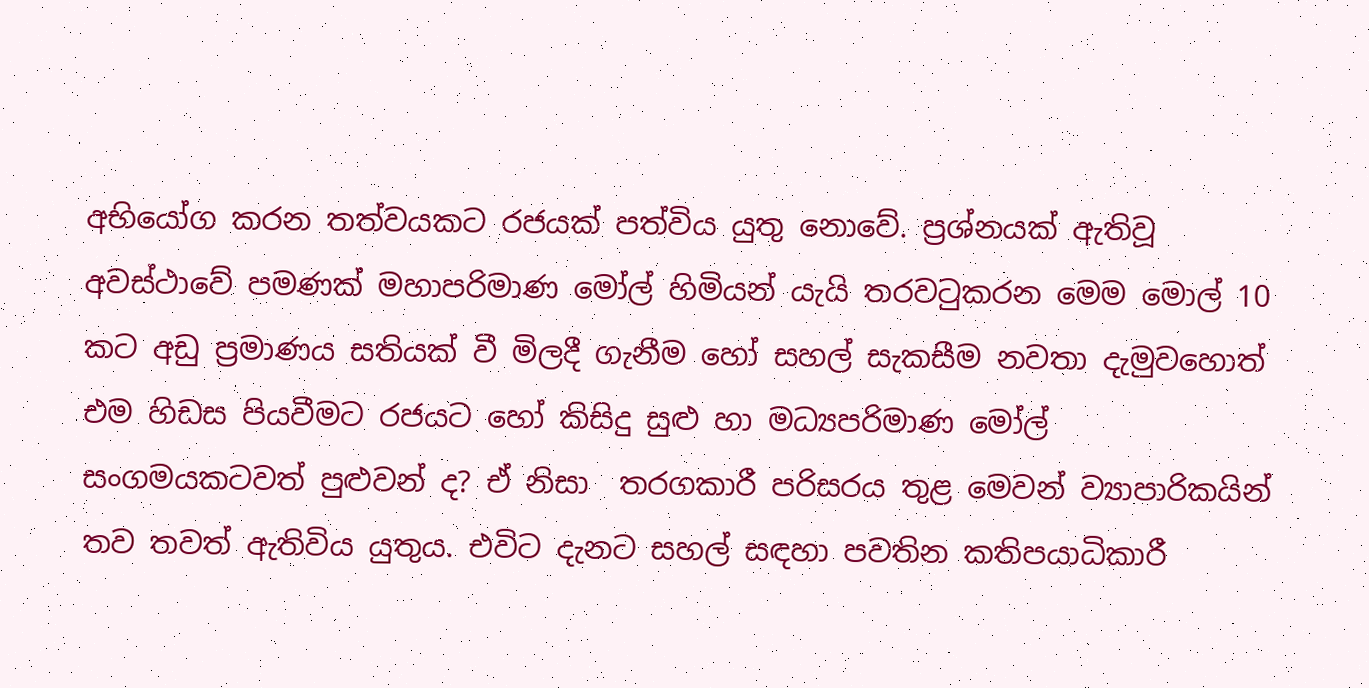අභියෝග කරන තත්වයකට රජයක් පත්විය යුතු නොවේ. ප්‍රශ්නයක් ඇතිවූ අවස්ථාවේ පමණක් මහාපරිමාණ මෝල් හිමියන් යැයි තරවටුකරන මෙම මොල් 10 කට අඩු ප්‍රමාණය සතියක් වී මිලදී ගැනීම හෝ සහල් සැකසීම නවතා දැමුවහොත් එම හිඩස පියවීමට රජයට හෝ කිසිදු සුළු හා මධ්‍යපරිමාණ මෝල් සංගමයකටවත් පුළුවන් ද? ඒ නිසා  තරගකාරී පරිසරය තුළ මෙවන් ව්‍යාපාරිකයින් තව තවත් ඇතිවිය යුතුය. එවිට දැනට සහල් සඳහා පවතින කතිපයාධිකාරී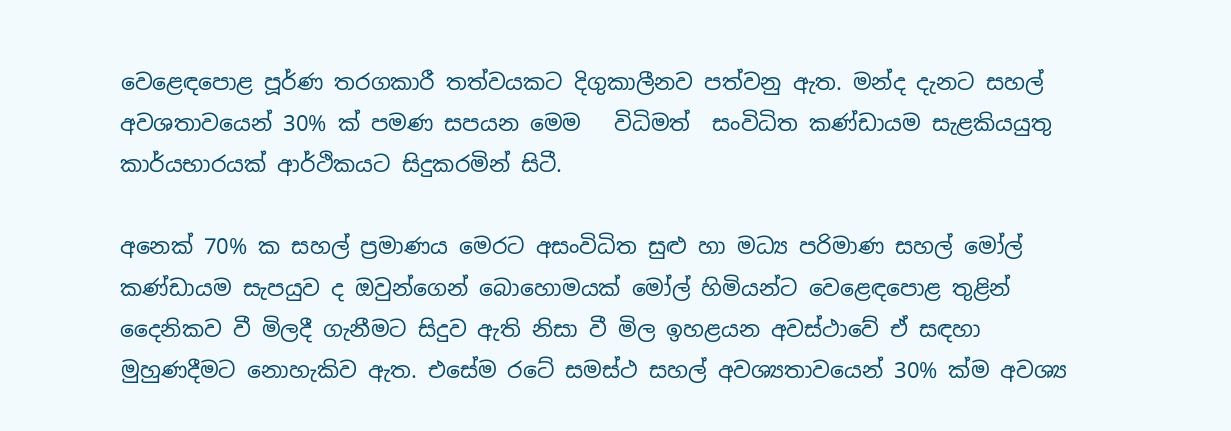වෙළෙඳපොළ පූර්ණ තරගකාරී තත්වයකට දිගුකාලීනව පත්වනු ඇත. මන්ද දැනට සහල් අවශතාවයෙන් 30% ක් පමණ සපයන මෙම   විධිමත්  සංවිධිත කණ්ඩායම සැළකියයුතු කාර්යභාරයක් ආර්ථිකයට සිදුකරමින් සිටී.

අනෙක් 70% ක සහල් ප්‍රමාණය මෙරට අසංවිධිත සුළු හා මධ්‍ය පරිමාණ සහල් මෝල් කණ්ඩායම සැපයුව ද ඔවුන්ගෙන් බොහොමයක් මෝල් හිමියන්ට වෙළෙඳපොළ තුළින් දෛනිකව වී මිලදී ගැනීමට සිදුව ඇති නිසා වී මිල ඉහළයන අවස්ථාවේ ඒ සඳහා මුහුණදීමට නොහැකිව ඇත. එසේම රටේ සමස්ථ සහල් අවශ්‍යතාවයෙන් 30% ක්ම අවශ්‍ය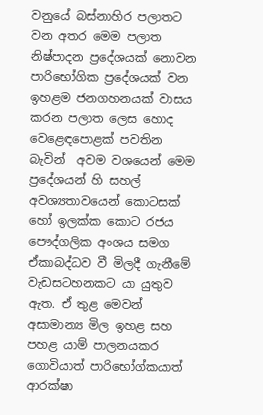වනුයේ බස්නාහිර පලාතට වන අතර මෙම පලාත නිෂ්පාදන ප්‍රදේශයක් නොවන  පාරිභෝගික ප්‍රදේශයක් වන ඉහළම ජනගහනයක් වාසය කරන පලාත ලෙස හොද වෙළෙඳපොළක් පවතින බැවින්  අවම වශයෙන් මෙම ප්‍රදේශයන් හි සහල් අවශ්‍යතාවයෙන් කොටසක් හෝ ඉලක්ක කොට රජය පෞද්ගලික අංශය සමග ඒකාබද්ධව වී මිලදී ගැනීමේ වැඩසටහනකට යා යුතුව ඇත. ඒ තුළ මෙවන් අසාමාන්‍ය මිල ඉහළ සහ පහළ යාම් පාලනයකර ගොවියාත් පාරිභෝග්කයාත් ආරක්ෂා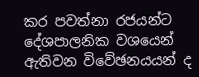කර පවත්නා රජයන්ට දේශපාලනික වශයෙන්  ඇතිවන විවේඡනයයන් ද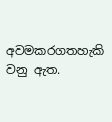අවමකරගතහැකි වනු ඇත.